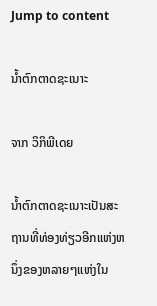Jump to content

ນ້ຳຕົກຕາດຊະເນາະ

ຈາກ ວິກິພີເດຍ

ນ້ຳຕົກຕາດຊະເນາະເປັນສະຖານທີ່ທ່ອງທ່ຽວອີກແຫ່ງຫນຶ່ງຂອງຫລາຍໆແຫ່ງໃນ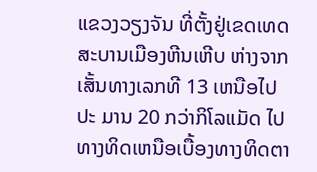ແຂວງວຽງຈັນ ທີ່ຕັ້ງຢູ່ເຂດເທດສະບານເມືອງຫີນເຫີບ ຫ່າງຈາກເສັ້ນທາງເລກທີ 13 ເຫນືອໄປປະ ມານ 20 ກວ່າກິໂລແມັດ ໄປທາງທິດເຫນືອເບື້ອງທາງທິດຕາ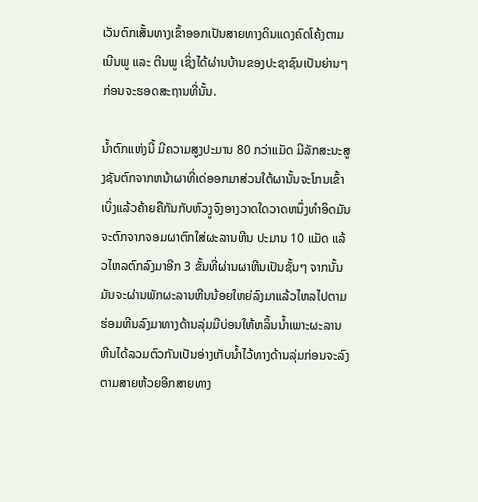ເວັນຕົກເສັ້ນທາງເຂົ້າອອກເປັນສາຍທາງດິນແດງຄົດໂຄ້ງຕາມເນີນພູ ແລະ ຕີນພູ ເຊິ່ງໄດ້ຜ່ານບ້ານຂອງປະຊາຊົນເປັນຍ່ານໆ ກ່ອນຈະຮອດສະຖານທີ່ນັ້ນ.

ນ້ຳຕົກແຫ່ງນີ້ ມີຄວາມສູງປະມານ 80 ກວ່າແມັດ ມີລັກສະນະສູງຊັນຕົກຈາກຫນ້າຜາທີ່ເດ່ອອກມາສ່ວນໃຕ້ຜານັ້ນຈະໂກນເຂົ້າ ເບິ່ງແລ້ວຄ້າຍຄືກັນກັບຫົວງູຈົງອາງວາດໃດວາດຫນຶ່ງທຳອິດມັນຈະຕົກຈາກຈອມຜາຕົກໃສ່ຜະລານຫີນ ປະມານ 10 ແມັດ ແລ້ວໄຫລຕົກລົງມາອີກ 3 ຂັ້ນທີ່ຜ່ານຜາຫີນເປັນຊັ້ນໆ ຈາກນັ້ນມັນຈະຜ່ານພັກຜະລານຫີນນ້ອຍໃຫຍ່ລົງມາແລ້ວໄຫລໄປຕາມຮ່ອມຫີນລົງມາທາງດ້ານລຸ່ມມີບ່ອນໃຫ້ຫລິ້ນນ້ຳເພາະຜະລານຫີນໄດ້ລວມຕົວກັນເປັນອ່າງເກັບນ້ຳໄວ້ທາງດ້ານລຸ່ມກ່ອນຈະລົງຕາມສາຍຫ້ວຍອີກສາຍທາງ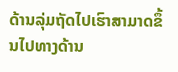ດ້ານລຸ່ມຖັດໄປເຮົາສາມາດຂຶ້ນໄປທາງດ້ານ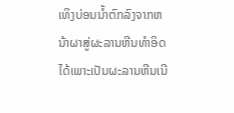ເທິງບ່ອນນ້ຳຕົກລົງຈາກຫນ້າຜາສູ່ຜະລານຫີນທຳອິດໄດ້ເພາະເປັນຜະລານຫີນເນີ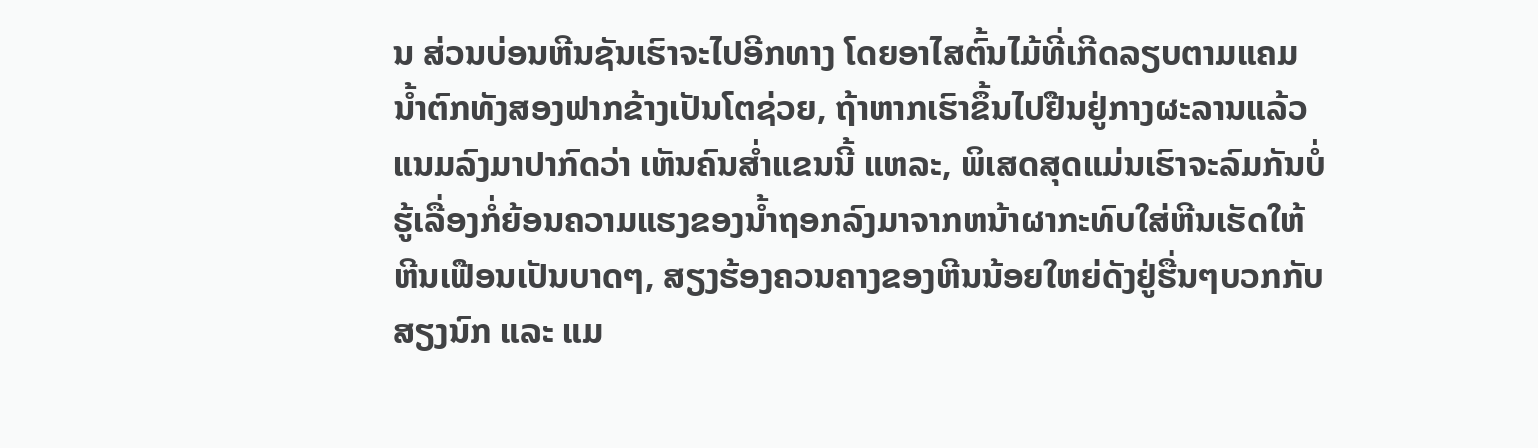ນ ສ່ວນບ່ອນຫີນຊັນເຮົາຈະໄປອີກທາງ ໂດຍອາໄສຕົ້ນໄມ້ທີ່ເກີດລຽບຕາມແຄມນ້ຳຕົກທັງສອງຟາກຂ້າງເປັນໂຕຊ່ວຍ, ຖ້າຫາກເຮົາຂຶ້ນໄປຢືນຢູ່ກາງຜະລານແລ້ວ ແນມລົງມາປາກົດວ່າ ເຫັນຄົນສ່ຳແຂນນີ້ ແຫລະ, ພິເສດສຸດແມ່ນເຮົາຈະລົມກັນບໍ່ຮູ້ເລື່ອງກໍ່ຍ້ອນຄວາມແຮງຂອງນ້ຳຖອກລົງມາຈາກຫນ້າຜາກະທົບໃສ່ຫີນເຮັດໃຫ້ຫີນເຟືອນເປັນບາດໆ, ສຽງຮ້ອງຄວນຄາງຂອງຫີນນ້ອຍໃຫຍ່ດັງຢູ່ຮື່ນໆບວກກັບສຽງນົກ ແລະ ແມ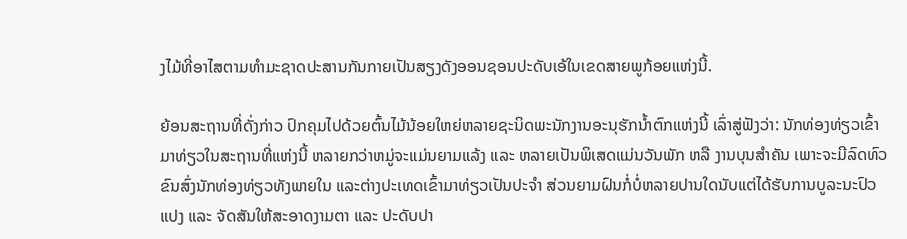ງໄມ້ທີ່ອາໄສຕາມທຳມະຊາດປະສານກັນກາຍເປັນສຽງດັງອອນຊອນປະດັບເອ້ໃນເຂດສາຍພູກ້ອຍແຫ່ງນີ້.

ຍ້ອນສະຖານທີ່ດັ່ງກ່າວ ປົກຄຸມໄປດ້ວຍຕົ້ນໄມ້ນ້ອຍໃຫຍ່ຫລາຍຊະນິດພະນັກງານອະນຸຮັກນ້ຳຕົກແຫ່ງນີ້ ເລົ່າສູ່ຟັງວ່າ: ນັກທ່ອງທ່ຽວເຂົ້າມາທ່ຽວໃນສະຖານທີ່ແຫ່ງນີ້ ຫລາຍກວ່າຫມູ່ຈະແມ່ນຍາມແລ້ງ ແລະ ຫລາຍເປັນພິເສດແມ່ນວັນພັກ ຫລື ງານບຸນສຳຄັນ ເພາະຈະມີລົດທົວຂົນສົ່ງນັກທ່ອງທ່ຽວທັງພາຍໃນ ແລະຕ່າງປະເທດເຂົ້າມາທ່ຽວເປັນປະຈຳ ສ່ວນຍາມຝົນກໍ່ບໍ່ຫລາຍປານໃດນັບແຕ່ໄດ້ຮັບການບູລະນະປົວແປງ ແລະ ຈັດສັນໃຫ້ສະອາດງາມຕາ ແລະ ປະດັບປາ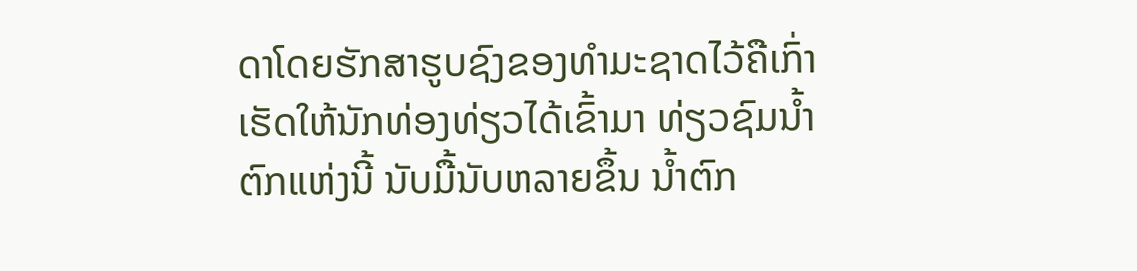ດາໂດຍຮັກສາຮູບຊົງຂອງທຳມະຊາດໄວ້ຄືເກົ່າ ເຮັດໃຫ້ນັກທ່ອງທ່ຽວໄດ້ເຂົ້າມາ ທ່ຽວຊົມນ້ຳຕົກແຫ່ງນີ້ ນັບມື້ນັບຫລາຍຂຶ້ນ ນ້ຳຕົກ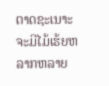ຕາດຊະເນາະຈະມີໄມ້ເຮ້ຍຫລາກຫລາຍ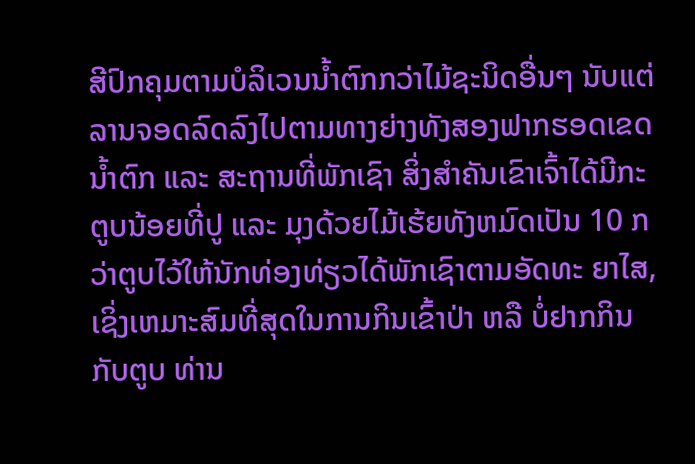ສີປົກຄຸມຕາມບໍລິເວນນ້ຳຕົກກວ່າໄມ້ຊະນິດອື່ນໆ ນັບແຕ່ລານຈອດລົດລົງໄປຕາມທາງຍ່າງທັງສອງຟາກຮອດເຂດນ້ຳຕົກ ແລະ ສະຖານທີ່ພັກເຊົາ ສິ່ງສຳຄັນເຂົາເຈົ້າໄດ້ມີກະຕູບນ້ອຍທີ່ປູ ແລະ ມຸງດ້ວຍໄມ້ເຮ້ຍທັງຫມົດເປັນ 10 ກວ່າຕູບໄວ້ໃຫ້ນັກທ່ອງທ່ຽວໄດ້ພັກເຊົາຕາມອັດທະ ຍາໄສ, ເຊິ່ງເຫມາະສົມທີ່ສຸດໃນການກິນເຂົ້າປ່າ ຫລື ບໍ່ຢາກກິນກັບຕູບ ທ່ານ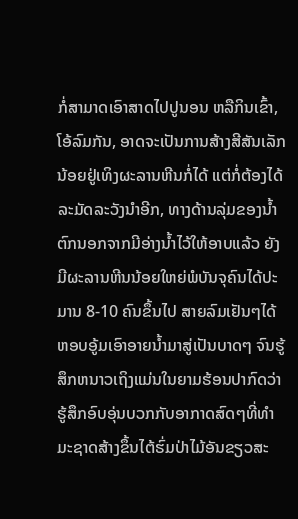ກໍ່ສາມາດເອົາສາດໄປປູນອນ ຫລືກິນເຂົ້າ, ໂອ້ລົມກັນ, ອາດຈະເປັນການສ້າງສີສັນເລັກນ້ອຍຢູ່ເທິງຜະລານຫີນກໍ່ໄດ້ ແຕ່ກໍ່ຕ້ອງໄດ້ລະມັດລະວັງນຳອີກ, ທາງດ້ານລຸ່ມຂອງນ້ຳຕົກນອກຈາກມີອ່າງນ້ຳໄວ້ໃຫ້ອາບແລ້ວ ຍັງມີຜະລານຫີນນ້ອຍໃຫຍ່ພໍບັນຈຸຄົນໄດ້ປະມານ 8-10 ຄົນຂຶ້ນໄປ ສາຍລົມເຢັນໆໄດ້ຫອບອູ້ມເອົາອາຍນ້ຳມາສູ່ເປັນບາດໆ ຈົນຮູ້ສຶກຫນາວເຖິງແມ່ນໃນຍາມຮ້ອນປາກົດວ່າ ຮູ້ສຶກອົບອຸ່ນບວກກັບອາກາດສົດໆທີ່ທຳມະຊາດສ້າງຂຶ້ນໄຕ້ຮົ່ມປ່າໄມ້ອັນຂຽວສະ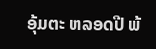ອຸ້ມຕະ ຫລອດປີ ພ້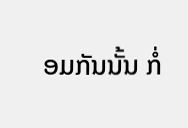ອມກັນນັ້ນ ກໍ່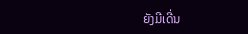ຍັງມີເດີ່ນ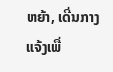ຫຍ້າ, ເດີ່ນກາງແຈ້ງເພື່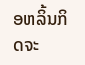ອຫລິ້ນກິດຈະ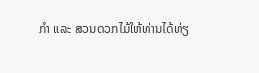ກຳ ແລະ ສວນດວກໄມ້ໃຫ້ທ່ານໄດ້ທ່ຽ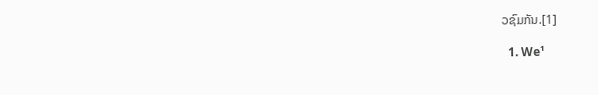ວຊົມກັນ.[1]

  1. We¹